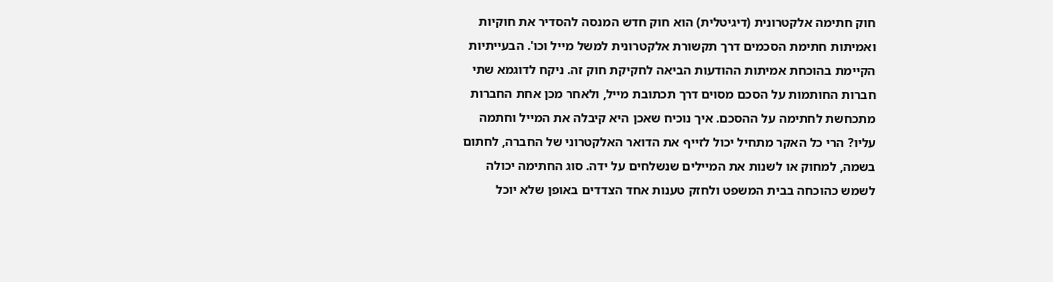חוק חתימה אלקטרונית (דיגיטלית) הוא חוק חדש המנסה להסדיר את חוקיות ואמיתות חתימת הסכמים דרך תקשורת אלקטרונית למשל מייל וכו'. הבעייתיות הקיימת בהוכחת אמיתות ההודעות הביאה לחקיקת חוק זה. ניקח לדוגמא שתי חברות החותמות על הסכם מסוים דרך תכתובת מייל, ולאחר מכן אחת החברות מתכחשת לחתימה על ההסכם. איך נוכיח שאכן היא קיבלה את המייל וחתמה עליו? הרי כל האקר מתחיל יכול לזייף את הדואר האלקטרוני של החברה, לחתום בשמה, למחוק או לשנות את המיילים שנשלחים על ידה. סוג החתימה יכולה לשמש כהוכחה בבית המשפט ולחזק טענות אחד הצדדים באופן שלא יוכל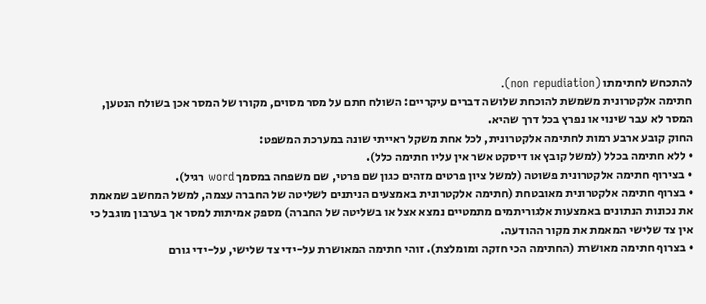להתכחש לחתימתו (non repudiation).
חתימה אלקטרונית משמשת להוכחת שלושה דברים עיקריים: השולח חתם על מסר מסוים, מקורו של המסר אכן בשולח הנטען, המסר לא עבר שינוי או נפרץ בכל דרך שהיא.
החוק קובע ארבע רמות לחתימה אלקטרונית, לכל אחת משקל ראייתי שונה במערכת המשפט:
• ללא חתימה בכלל (למשל קובץ או דיסקט אשר אין עליו חתימה כלל).
• בצירוף חתימה אלקטרונית פשוטה (למשל ציון פרטים מזהים כגון שם פרטי, שם משפחה במסמך word רגיל).
• בצרוף חתימה אלקטרונית מאובטחת (חתימה אלקטרונית באמצעים הניתנים לשליטה של החברה עצמה, למשל המחשב שמאמת את נכונות הנתונים באמצעות אלגוריתמים מתמטיים נמצא אצל או בשליטה של החברה) מספק אמיתות למסר אך בערבון מוגבל כי אין צד שלישי המאמת את מקור ההודעה.
• בצרוף חתימה מאושרת (החתימה הכי חזקה ומומלצת). זוהי חתימה המאושרת על-ידי צד שלישי, על-ידי גורם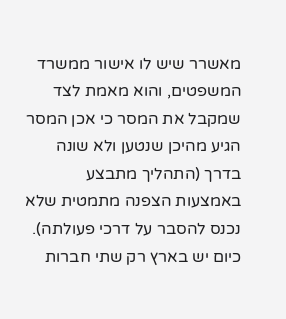מאשרר שיש לו אישור ממשרד המשפטים, והוא מאמת לצד שמקבל את המסר כי אכן המסר הגיע מהיכן שנטען ולא שונה בדרך (התהליך מתבצע באמצעות הצפנה מתמטית שלא נכנס להסבר על דרכי פעולתה).
כיום יש בארץ רק שתי חברות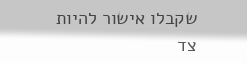שקבלו אישור להיות צד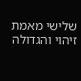שלישי מאמת זיהוי והגדולה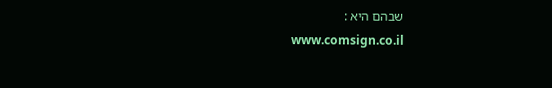שבהם היא :
www.comsign.co.il